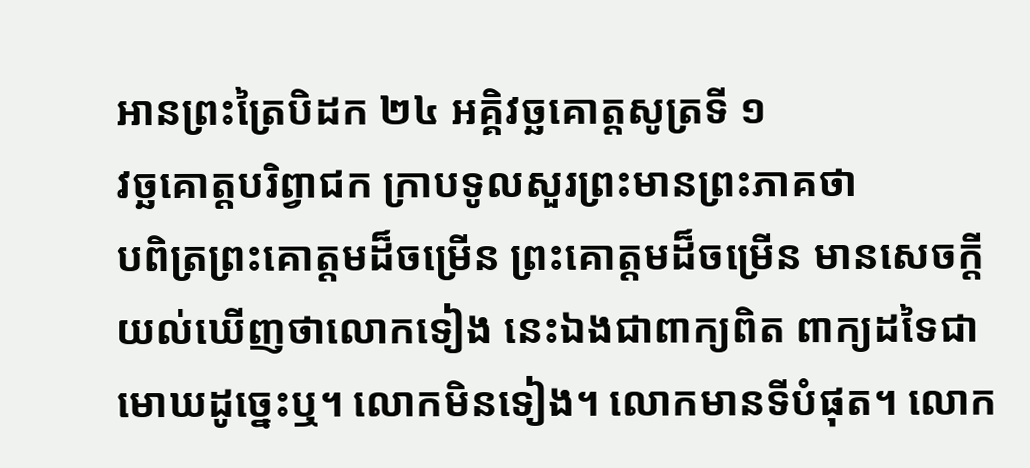អានព្រះត្រៃបិដក ២៤ អគ្គិវច្ឆគោត្តសូត្រទី ១
វច្ឆគោត្តបរិព្វាជក ក្រាបទូលសួរព្រះមានព្រះភាគថា
បពិត្រព្រះគោត្តមដ៏ចម្រើន ព្រះគោត្តមដ៏ចម្រើន មានសេចក្តីយល់ឃើញថាលោកទៀង នេះឯងជាពាក្យពិត ពាក្យដទៃជាមោឃដូច្នេះឬ។ លោកមិនទៀង។ លោកមានទីបំផុត។ លោក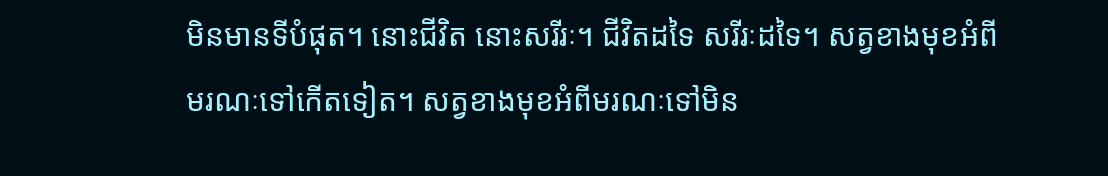មិនមានទីបំផុត។ នោះជីវិត នោះសរីរៈ។ ជីវិតដទៃ សរីរៈដទៃ។ សត្វខាងមុខអំពីមរណៈទៅកើតទៀត។ សត្វខាងមុខអំពីមរណៈទៅមិន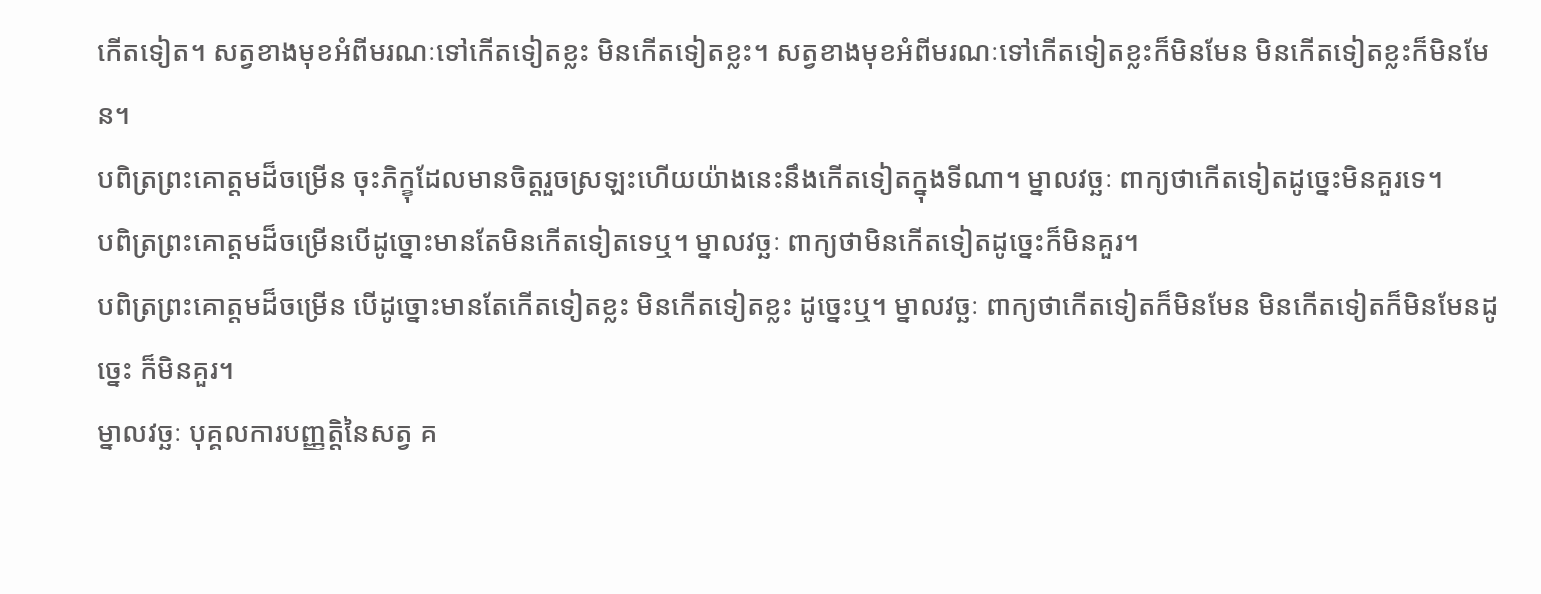កើតទៀត។ សត្វខាងមុខអំពីមរណៈទៅកើតទៀតខ្លះ មិនកើតទៀតខ្លះ។ សត្វខាងមុខអំពីមរណៈទៅកើតទៀតខ្លះក៏មិនមែន មិនកើតទៀតខ្លះក៏មិនមែន។
បពិត្រព្រះគោត្តមដ៏ចម្រើន ចុះភិក្ខុដែលមានចិត្តរួចស្រឡះហើយយ៉ាងនេះនឹងកើតទៀតក្នុងទីណា។ ម្នាលវច្ឆៈ ពាក្យថាកើតទៀតដូច្នេះមិនគួរទេ។
បពិត្រព្រះគោត្តមដ៏ចម្រើនបើដូច្នោះមានតែមិនកើតទៀតទេឬ។ ម្នាលវច្ឆៈ ពាក្យថាមិនកើតទៀតដូច្នេះក៏មិនគួរ។
បពិត្រព្រះគោត្តមដ៏ចម្រើន បើដូច្នោះមានតែកើតទៀតខ្លះ មិនកើតទៀតខ្លះ ដូច្នេះឬ។ ម្នាលវច្ឆៈ ពាក្យថាកើតទៀតក៏មិនមែន មិនកើតទៀតក៏មិនមែនដូច្នេះ ក៏មិនគួរ។
ម្នាលវច្ឆៈ បុគ្គលការបញ្ញត្តិនៃសត្វ គ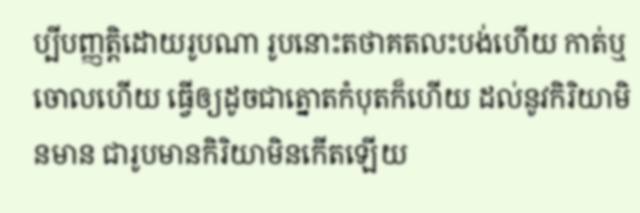ប្បីបញ្ញត្តិដោយរូបណា រូបនោះតថាគតលះបង់ហើយ កាត់ឬចោលហើយ ធ្វើឲ្យដូចជាត្នោតកំបុតក៏ហើយ ដល់នូវកិរិយាមិនមាន ជារូបមានកិរិយាមិនកើតឡើយ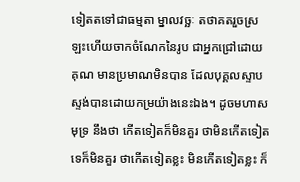ទៀតតទៅជាធម្មតា ម្នាលវច្ឆៈ តថាគតរួចស្រឡះហើយចាកចំណែកនៃរូប ជាអ្នកជ្រៅដោយគុណ មានប្រមាណមិនបាន ដែលបុគ្គលស្ទាបស្ទង់បានដោយកម្រយ៉ាងនេះឯង។ ដូចមហាសមុទ្រ នឹងថា កើតទៀតក៏មិនគួរ ថាមិនកើតទៀតទេក៏មិនគួរ ថាកើតទៀតខ្លះ មិនកើតទៀតខ្លះ ក៏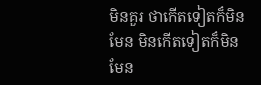មិនគួរ ថាកើតទៀតក៏មិនមែន មិនកើតទៀតក៏មិនមែន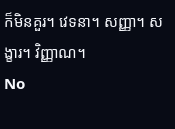ក៏មិនគួរ។ វេទនា។ សញ្ញា។ សង្ខារ។ វិញ្ញាណ។
No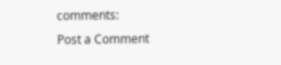comments:
Post a Comment